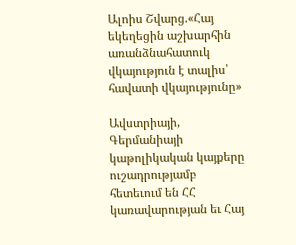Ալոիս Շվարց.«Հայ եկեղեցին աշխարհին առանձնահատուկ վկայություն է տալիս՝ հավատի վկայությունը»

Ավստրիայի, Գերմանիայի կաթոլիկական կայքերը ուշադրությամբ հետեւում են ՀՀ կառավարության եւ Հայ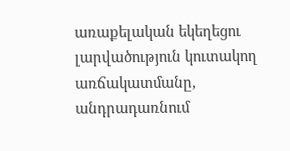առաքելական եկեղեցու լարվածություն կուտակող առճակատմանը, անդրադառնում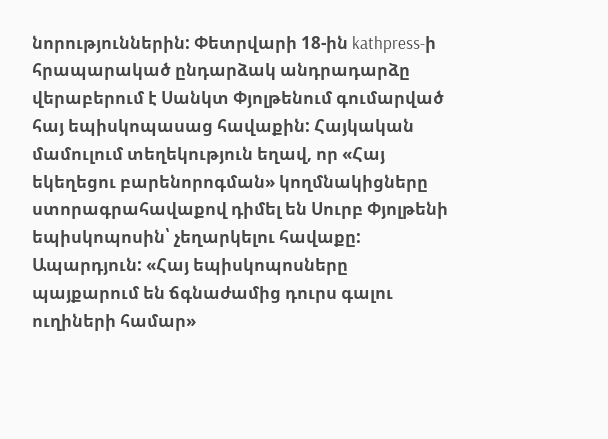նորություններին: Փետրվարի 18-ին kathpress-ի հրապարակած ընդարձակ անդրադարձը վերաբերում է Սանկտ Փյոլթենում գումարված հայ եպիսկոպասաց հավաքին: Հայկական մամուլում տեղեկություն եղավ, որ «Հայ եկեղեցու բարենորոգման» կողմնակիցները ստորագրահավաքով դիմել են Սուրբ Փյոլթենի եպիսկոպոսին՝ չեղարկելու հավաքը: Ապարդյուն: «Հայ եպիսկոպոսները պայքարում են ճգնաժամից դուրս գալու ուղիների համար»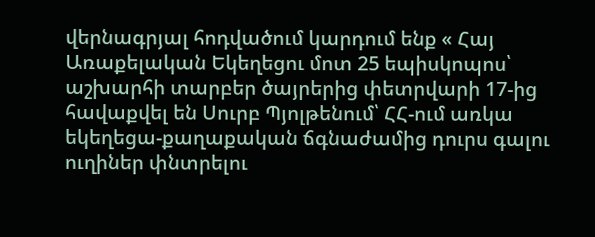վերնագրյալ հոդվածում կարդում ենք « Հայ Առաքելական Եկեղեցու մոտ 25 եպիսկոպոս՝ աշխարհի տարբեր ծայրերից փետրվարի 17-ից հավաքվել են Սուրբ Պյոլթենում՝ ՀՀ-ում առկա եկեղեցա-քաղաքական ճգնաժամից դուրս գալու ուղիներ փնտրելու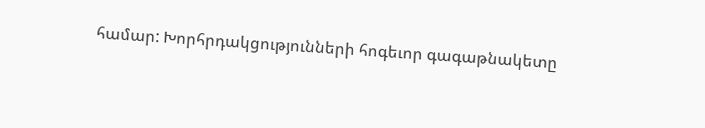համար: Խորհրդակցությունների հոգեւոր գագաթնակետը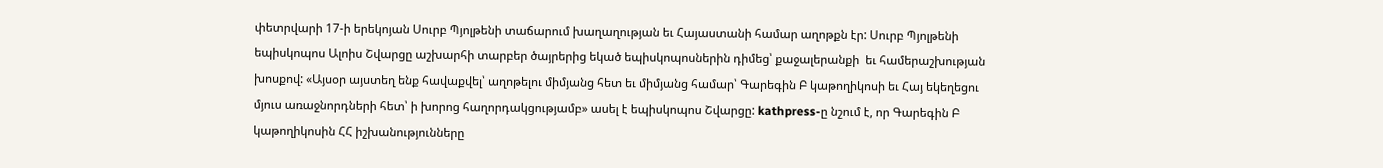փետրվարի 17-ի երեկոյան Սուրբ Պյոլթենի տաճարում խաղաղության եւ Հայաստանի համար աղոթքն էր: Սուրբ Պյոլթենի եպիսկոպոս Ալոիս Շվարցը աշխարհի տարբեր ծայրերից եկած եպիսկոպոսներին դիմեց՝ քաջալերանքի  եւ համերաշխության խոսքով: «Այսօր այստեղ ենք հավաքվել՝ աղոթելու միմյանց հետ եւ միմյանց համար՝ Գարեգին Բ կաթողիկոսի եւ Հայ եկեղեցու մյուս առաջնորդների հետ՝ ի խորոց հաղորդակցությամբ» ասել է եպիսկոպոս Շվարցը: kathpress-ը նշում է, որ Գարեգին Բ կաթողիկոսին ՀՀ իշխանությունները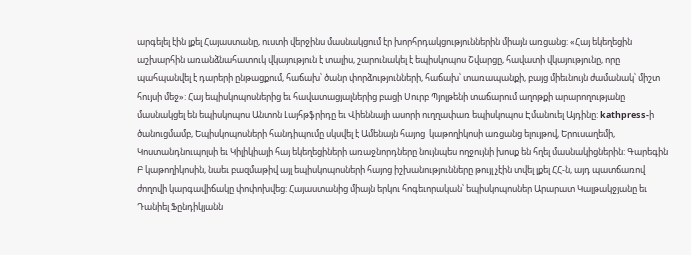արգելել էին լքել Հայաստանը, ուստի վերջինս մասնակցում էր խորհրդակցություններին միայն առցանց: «Հայ եկեղեցին աշխարհին առանձնահատուկ վկայություն է տալիս, շարունակել է եպիսկոպոս Շվարցը, հավատի վկայությունը, որը պահպանվել է դարերի ընթացքում, հաճախ՝ ծանր փորձությունների, հաճախ՝ տառապանքի, բայց միեւնույն ժամանակ՝ միշտ հույսի մեջ»: Հայ եպիսկոպոսներից եւ հավատացյալներից բացի Սուրբ Պյոլթենի տաճարում աղոթքի արարողությանը մասնակցել են եպիսկոպոս Անտոն Լայհթֆրիդը եւ Վիեննայի ասորի ուղղափառ եպիսկոպոս Էմանուել Այդինը: kathpress-ի ծանուցմամբ, Եպիսկոպոսների հանդիպումը սկսվել է Ամենայն հայոց  կաթողիկոսի առցանց ելույթով, Երուսաղեմի, Կոստանդնուպոլսի եւ Կիլիկիայի հայ եկեղեցիների առաջնորդները նույնպես ողջույնի խոսք են հղել մասնակիցներին: Գարեգին Բ կաթողիկոսին, նաեւ բազմաթիվ այլ եպիսկոպոսների հայոց իշխանությունները թույլ չէին տվել լքել ՀՀ-ն, այդ պատճառով ժողովի կարգավիճակը փոփոխվեց: Հայաստանից միայն երկու հոգեւորական՝ եպիսկոպոսներ Արարատ Կալթակջյանը եւ Դանիել Ֆընդիկյանն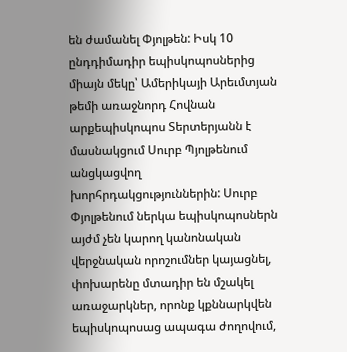են ժամանել Փյոլթեն: Իսկ 10 ընդդիմադիր եպիսկոպոսներից միայն մեկը՝ Ամերիկայի Արեւմտյան թեմի առաջնորդ Հովնան արքեպիսկոպոս Տերտերյանն է մասնակցում Սուրբ Պյոլթենում անցկացվող խորհրդակցություններին: Սուրբ Փյոլթենում ներկա եպիսկոպոսներն այժմ չեն կարող կանոնական վերջնական որոշումներ կայացնել,  փոխարենը մտադիր են մշակել առաջարկներ, որոնք կքննարկվեն եպիսկոպոսաց ապագա ժողովում,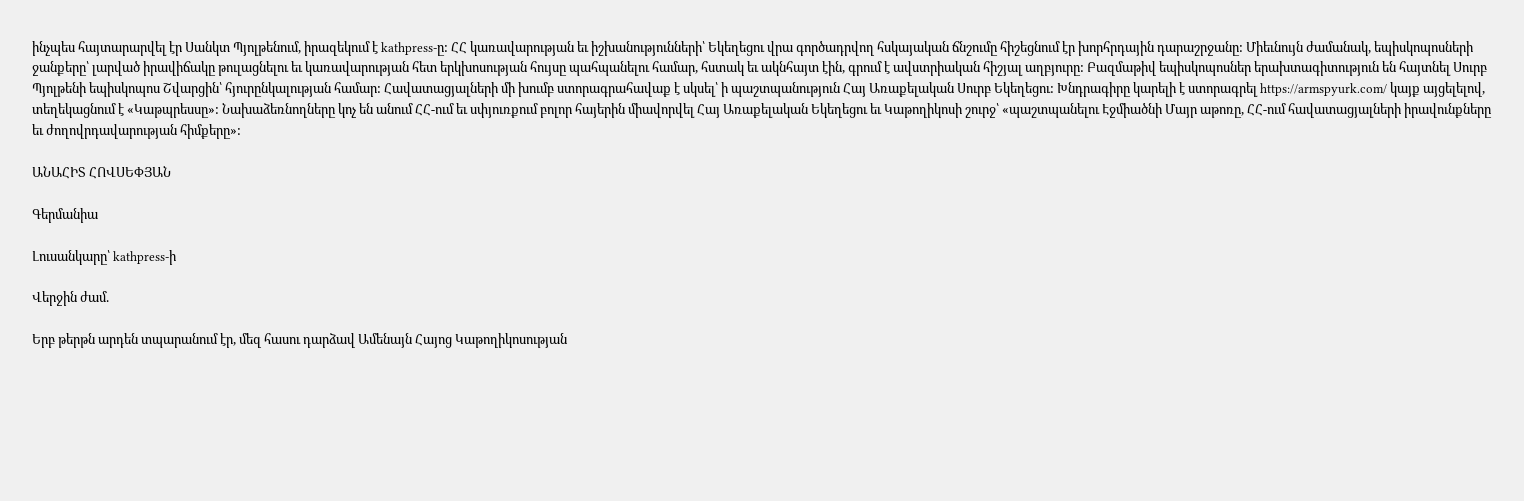ինչպես հայտարարվել էր Սանկտ Պյոլթենում, իրազեկում է kathpress-ը: ՀՀ կառավարության եւ իշխանությունների՝ Եկեղեցու վրա գործադրվող հսկայական ճնշումը հիշեցնում էր խորհրդային դարաշրջանը: Միեւնույն ժամանակ, եպիսկոպոսների ջանքերը՝ լարված իրավիճակը թուլացնելու եւ կառավարության հետ երկխոսության հույսը պահպանելու համար, հստակ եւ ակնհայտ էին, գրում է ավստրիական հիշյալ աղբյուրը: Բազմաթիվ եպիսկոպոսներ երախտագիտություն են հայտնել Սուրբ Պյոլթենի եպիսկոպոս Շվարցին՝ հյուրընկալության համար: Հավատացյալների մի խումբ ստորագրահավաք է սկսել՝ ի պաշտպանություն Հայ Առաքելական Սուրբ Եկեղեցու: Խնդրագիրը կարելի է ստորագրել https://armspyurk.com/ կայք այցելելով, տեղեկացնում է «Կաթպրեսսը»: Նախաձեռնողները կոչ են անում ՀՀ-ում եւ սփյուռքում բոլոր հայերին միավորվել Հայ Առաքելական Եկեղեցու եւ Կաթողիկոսի շուրջ՝ «պաշտպանելու Էջմիածնի Մայր աթոռը, ՀՀ-ում հավատացյալների իրավունքները եւ ժողովրդավարության հիմքերը»:

ԱՆԱՀԻՏ ՀՈՎՍԵՓՅԱՆ

Գերմանիա

Լուսանկարը՝ kathpress-ի

Վերջին ժամ.

Երբ թերթն արդեն տպարանում էր, մեզ հասու դարձավ Ամենայն Հայոց Կաթողիկոսության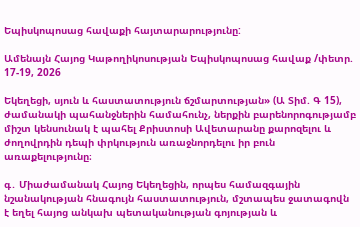Եպիսկոպոսաց հավաքի հայտարարությունը:

Ամենայն Հայոց Կաթողիկոսության Եպիսկոպոսաց հավաք /փետր. 17-19, 2026

Եկեղեցի, սյուն և հաստատություն ճշմարտության» (Ա Տիմ. Գ 15), ժամանակի պահանջներին համահունչ, ներքին բարենորոգությամբ միշտ կենսունակ է պահել Քրիստոսի Ավետարանը քարոզելու և ժողովրդին դեպի փրկություն առաջնորդելու իր բուն առաքելությունը։

գ․ Միաժամանակ Հայոց Եկեղեցին, որպես համազգային նշանակության հնագույն հաստատություն, մշտապես ջատագովն է եղել հայոց անկախ պետականության գոյության և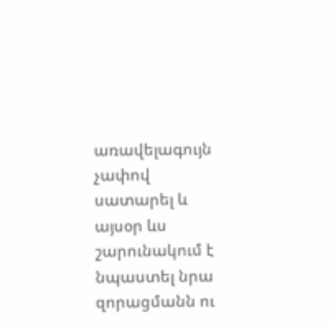առավելագույն չափով սատարել և այսօր ևս շարունակում է նպաստել նրա զորացմանն ու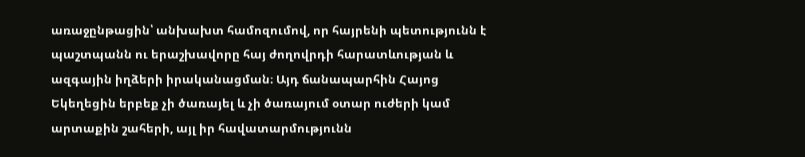առաջընթացին՝ անխախտ համոզումով, որ հայրենի պետությունն է պաշտպանն ու երաշխավորը հայ ժողովրդի հարատևության և ազգային իղձերի իրականացման։ Այդ ճանապարհին Հայոց Եկեղեցին երբեք չի ծառայել և չի ծառայում օտար ուժերի կամ արտաքին շահերի, այլ իր հավատարմությունն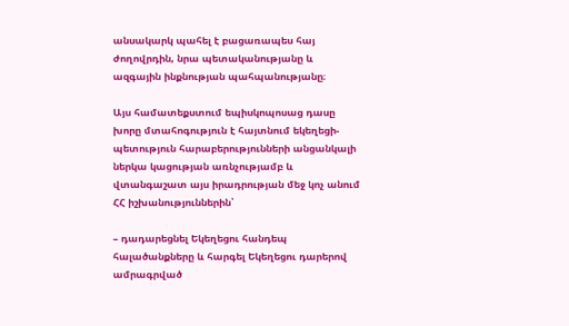անսակարկ պահել է բացառապես հայ ժողովրդին, նրա պետականությանը և ազգային ինքնության պահպանությանը։

Այս համատեքստում եպիսկոպոսաց դասը խորը մտահոգություն է հայտնում եկեղեցի-պետություն հարաբերությունների անցանկալի ներկա կացության առնչությամբ և վտանգաշատ այս իրադրության մեջ կոչ անում ՀՀ իշխանություններին՝

– դադարեցնել Եկեղեցու հանդեպ հալածանքները և հարգել Եկեղեցու դարերով ամրագրված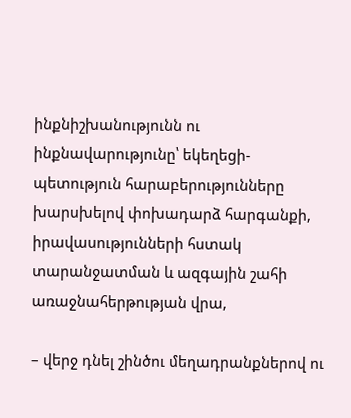ինքնիշխանությունն ու ինքնավարությունը՝ եկեղեցի-պետություն հարաբերությունները խարսխելով փոխադարձ հարգանքի, իրավասությունների հստակ տարանջատման և ազգային շահի առաջնահերթության վրա,

– վերջ դնել շինծու մեղադրանքներով ու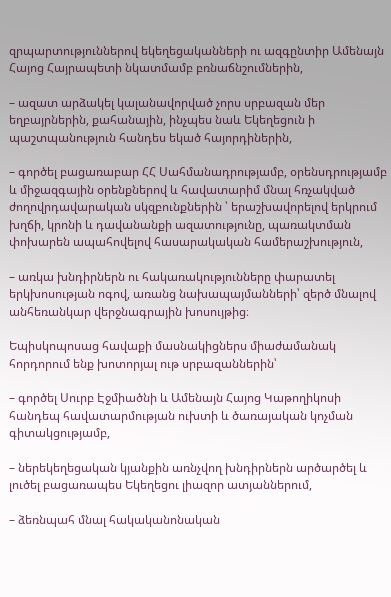զրպարտություններով եկեղեցականների ու ազգընտիր Ամենայն Հայոց Հայրապետի նկատմամբ բռնաճնշումներին,

– ազատ արձակել կալանավորված չորս սրբազան մեր եղբայրներին, քահանային, ինչպես նաև Եկեղեցուն ի պաշտպանություն հանդես եկած հայորդիներին,

– գործել բացառաբար ՀՀ Սահմանադրությամբ, օրենսդրությամբ և միջազգային օրենքներով և հավատարիմ մնալ հռչակված ժողովրդավարական սկզբունքներին ՝ երաշխավորելով երկրում խղճի, կրոնի և դավանանքի ազատությունը, պառակտման փոխարեն ապահովելով հասարակական համերաշխություն,

– առկա խնդիրներն ու հակառակությունները փարատել երկխոսության ոգով, առանց նախապայմանների՝ զերծ մնալով անհեռանկար վերջնագրային խոսույթից։

Եպիսկոպոսաց հավաքի մասնակիցներս միաժամանակ հորդորում ենք խոտորյալ ութ սրբազաններին՝

– գործել Սուրբ Էջմիածնի և Ամենայն Հայոց Կաթողիկոսի հանդեպ հավատարմության ուխտի և ծառայական կոչման գիտակցությամբ,

– ներեկեղեցական կյանքին առնչվող խնդիրներն արծարծել և լուծել բացառապես Եկեղեցու լիազոր ատյաններում,

– ձեռնպահ մնալ հակականոնական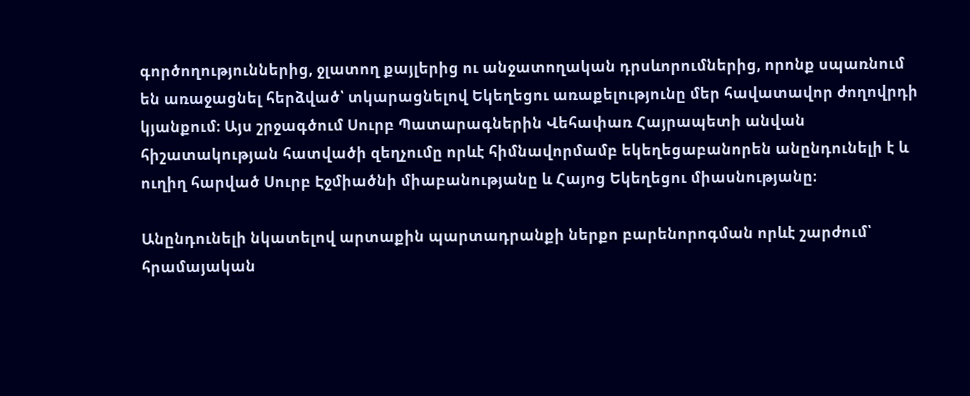գործողություններից, ջլատող քայլերից ու անջատողական դրսևորումներից, որոնք սպառնում են առաջացնել հերձված՝ տկարացնելով Եկեղեցու առաքելությունը մեր հավատավոր ժողովրդի կյանքում։ Այս շրջագծում Սուրբ Պատարագներին Վեհափառ Հայրապետի անվան հիշատակության հատվածի զեղչումը որևէ հիմնավորմամբ եկեղեցաբանորեն անընդունելի է և ուղիղ հարված Սուրբ Էջմիածնի միաբանությանը և Հայոց Եկեղեցու միասնությանը։

Անընդունելի նկատելով արտաքին պարտադրանքի ներքո բարենորոգման որևէ շարժում՝ հրամայական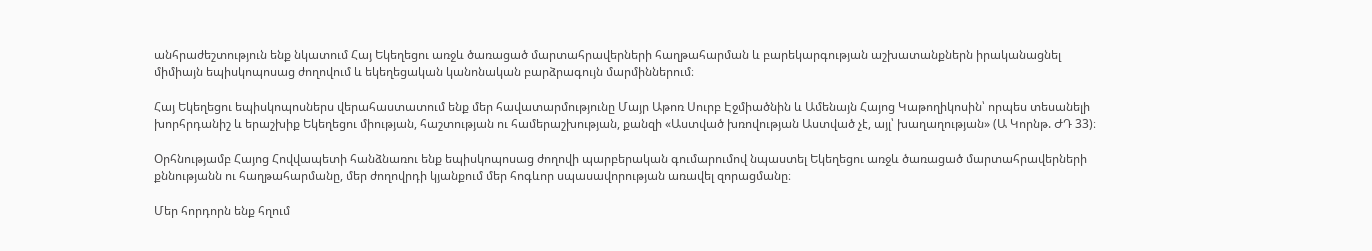անհրաժեշտություն ենք նկատում Հայ Եկեղեցու առջև ծառացած մարտահրավերների հաղթահարման և բարեկարգության աշխատանքներն իրականացնել միմիայն եպիսկոպոսաց ժողովում և եկեղեցական կանոնական բարձրագույն մարմիններում։

Հայ Եկեղեցու եպիսկոպոսներս վերահաստատում ենք մեր հավատարմությունը Մայր Աթոռ Սուրբ Էջմիածնին և Ամենայն Հայոց Կաթողիկոսին՝ որպես տեսանելի խորհրդանիշ և երաշխիք Եկեղեցու միության, հաշտության ու համերաշխության, քանզի «Աստված խռովության Աստված չէ, այլ՝ խաղաղության» (Ա Կորնթ. ԺԴ 33)։

Օրհնությամբ Հայոց Հովվապետի հանձնառու ենք եպիսկոպոսաց ժողովի պարբերական գումարումով նպաստել Եկեղեցու առջև ծառացած մարտահրավերների քննությանն ու հաղթահարմանը, մեր ժողովրդի կյանքում մեր հոգևոր սպասավորության առավել զորացմանը։

Մեր հորդորն ենք հղում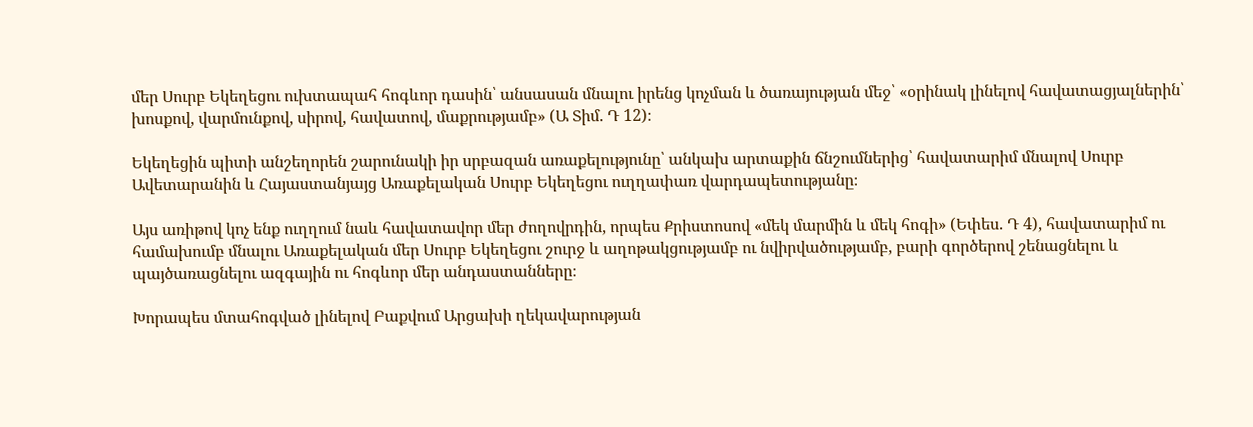մեր Սուրբ Եկեղեցու ուխտապահ հոգևոր դասին՝ անսասան մնալու իրենց կոչման և ծառայության մեջ՝ «օրինակ լինելով հավատացյալներին՝ խոսքով, վարմունքով, սիրով, հավատով, մաքրությամբ» (Ա Տիմ. Դ 12)։

Եկեղեցին պիտի անշեղորեն շարունակի իր սրբազան առաքելությունը՝ անկախ արտաքին ճնշումներից՝ հավատարիմ մնալով Սուրբ Ավետարանին և Հայաստանյայց Առաքելական Սուրբ Եկեղեցու ուղղափառ վարդապետությանը։

Այս առիթով կոչ ենք ուղղում նաև հավատավոր մեր ժողովրդին, որպես Քրիստոսով «մեկ մարմին և մեկ հոգի» (Եփես. Դ 4), հավատարիմ ու համախումբ մնալու Առաքելական մեր Սուրբ Եկեղեցու շուրջ և աղոթակցությամբ ու նվիրվածությամբ, բարի գործերով շենացնելու և պայծառացնելու ազգային ու հոգևոր մեր անդաստանները։

Խորապես մտահոգված լինելով Բաքվում Արցախի ղեկավարության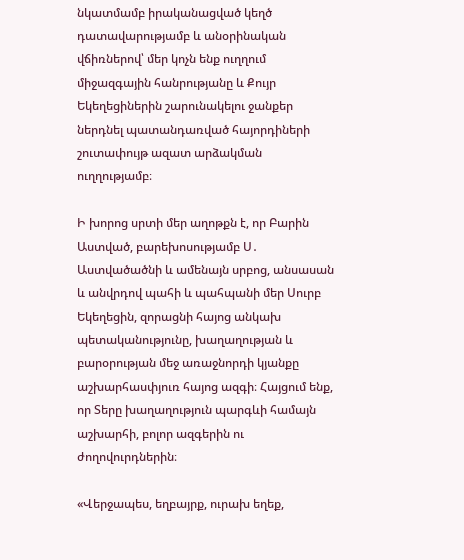նկատմամբ իրականացված կեղծ դատավարությամբ և անօրինական վճիռներով՝ մեր կոչն ենք ուղղում միջազգային հանրությանը և Քույր Եկեղեցիներին շարունակելու ջանքեր ներդնել պատանդառված հայորդիների շուտափույթ ազատ արձակման ուղղությամբ։

Ի խորոց սրտի մեր աղոթքն է, որ Բարին Աստված, բարեխոսությամբ Ս․ Աստվածածնի և ամենայն սրբոց, անսասան և անվրդով պահի և պահպանի մեր Սուրբ Եկեղեցին, զորացնի հայոց անկախ պետականությունը, խաղաղության և բարօրության մեջ առաջնորդի կյանքը աշխարհասփյուռ հայոց ազգի։ Հայցում ենք, որ Տերը խաղաղություն պարգևի համայն աշխարհի, բոլոր ազգերին ու ժողովուրդներին։

«Վերջապես, եղբայրք, ուրախ եղեք,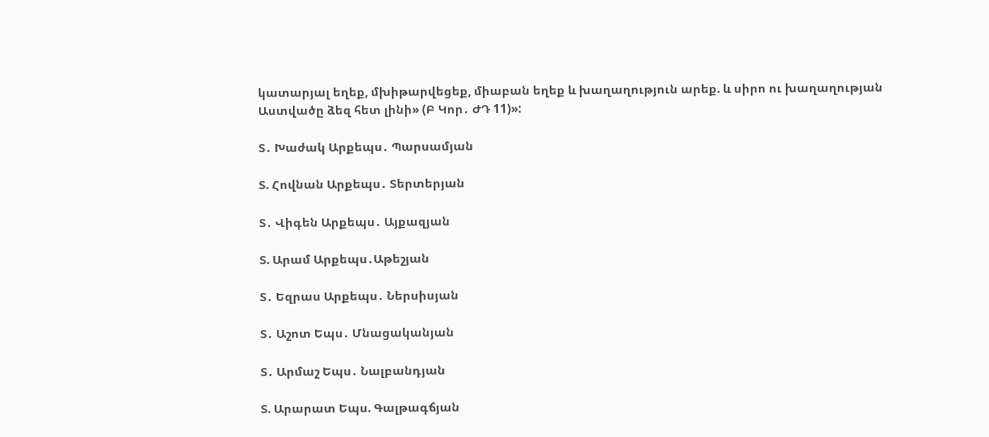կատարյալ եղեք, մխիթարվեցեք, միաբան եղեք և խաղաղություն արեք. և սիրո ու խաղաղության Աստվածը ձեզ հետ լինի» (Բ Կոր․ ԺԴ 11)»:

Տ․ Խաժակ Արքեպս․ Պարսամյան

Տ. Հովնան Արքեպս․ Տերտերյան

Տ․ Վիգեն Արքեպս․ Այքազյան

Տ. Արամ Արքեպս․Աթեշյան

Տ․ Եզրաս Արքեպս․ Ներսիսյան

Տ․ Աշոտ Եպս․ Մնացականյան

Տ․ Արմաշ Եպս․ Նալբանդյան

Տ. Արարատ Եպս. Գալթագճյան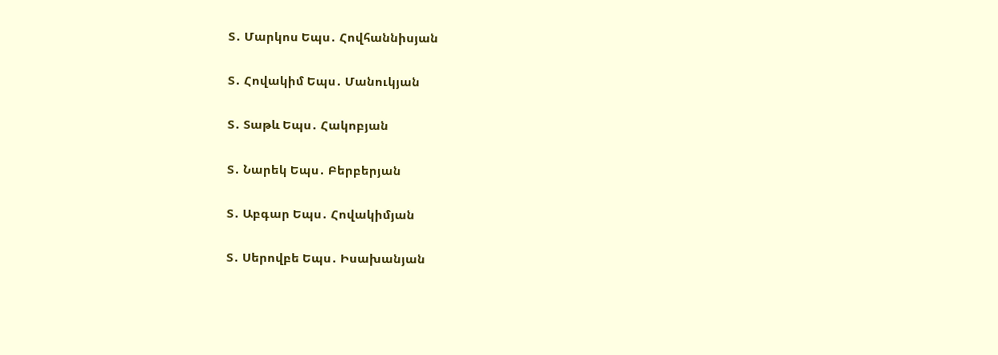Տ․ Մարկոս Եպս․ Հովհաննիսյան

Տ․ Հովակիմ Եպս․ Մանուկյան

Տ․ Տաթև Եպս․ Հակոբյան

Տ․ Նարեկ Եպս․ Բերբերյան

Տ․ Աբգար Եպս․ Հովակիմյան

Տ․ Սերովբե Եպս․ Իսախանյան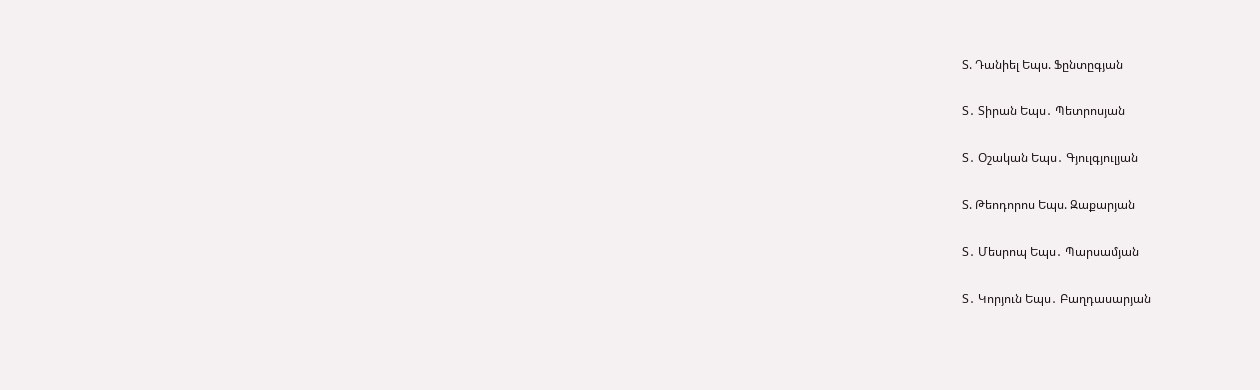Տ. Դանիել Եպս. Ֆընտըգյան

Տ․ Տիրան Եպս․ Պետրոսյան

Տ․ Օշական Եպս․ Գյուլգյուլյան

Տ. Թեոդորոս Եպս. Զաքարյան

Տ․ Մեսրոպ Եպս․ Պարսամյան

Տ․ Կորյուն Եպս․ Բաղդասարյան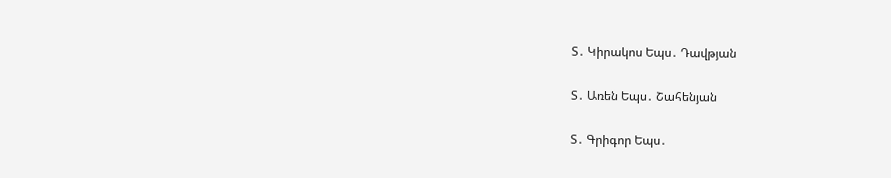Տ․ Կիրակոս Եպս․ Դավթյան

Տ․ Առեն Եպս․ Շահենյան

Տ․ Գրիգոր Եպս․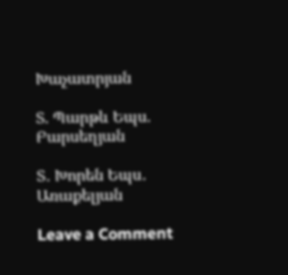Խաչատրյան

Տ. Պարթև Եպս. Բարսեղյան

Տ․ Խորեն Եպս․ Առաքելյան

Leave a Comment